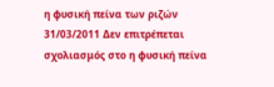η φυσική πείνα των ριζών
31/03/2011 Δεν επιτρέπεται σχολιασμός στο η φυσική πείνα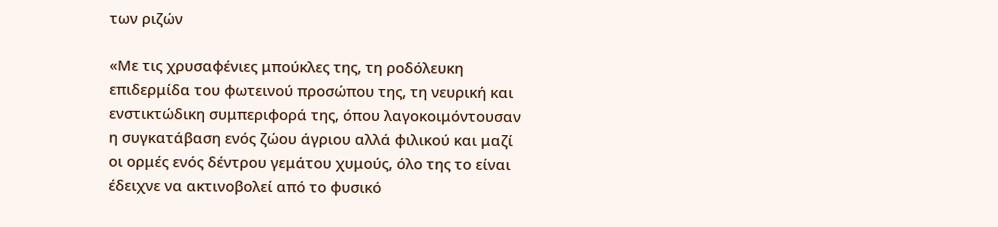των ριζών

«Με τις χρυσαφένιες μπούκλες της, τη ροδόλευκη επιδερμίδα του φωτεινού προσώπου της, τη νευρική και ενστικτώδικη συμπεριφορά της, όπου λαγοκοιμόντουσαν η συγκατάβαση ενός ζώου άγριου αλλά φιλικού και μαζί οι ορμές ενός δέντρου γεμάτου χυμούς, όλο της το είναι έδειχνε να ακτινοβολεί από το φυσικό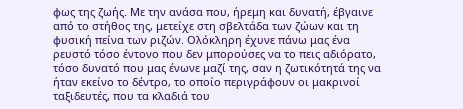φως της ζωής. Με την ανάσα που, ήρεμη και δυνατή, έβγαινε από το στήθος της, μετείχε στη σβελτάδα των ζώων και τη φυσική πείνα των ριζών. Ολόκληρη έχυνε πάνω μας ένα ρευστό τόσο έντονο που δεν μπορούσες να το πεις αδιόρατο, τόσο δυνατό που μας ένωνε μαζί της, σαν η ζωτικότητά της να ήταν εκείνο το δέντρο, το οποίο περιγράφουν οι μακρινοί ταξιδευτές, που τα κλαδιά του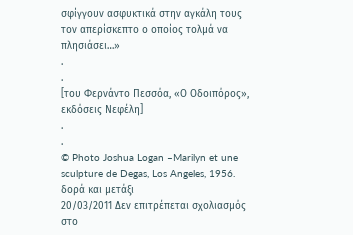σφίγγουν ασφυκτικά στην αγκάλη τους τον απερίσκεπτο ο οποίος τολμά να πλησιάσει…»
.
.
[του Φερνάντο Πεσσόα, «Ο Οδοιπόρος», εκδόσεις Νεφέλη]
.
.
© Photo Joshua Logan –Marilyn et une sculpture de Degas, Los Angeles, 1956.
δορά και μετάξι
20/03/2011 Δεν επιτρέπεται σχολιασμός στο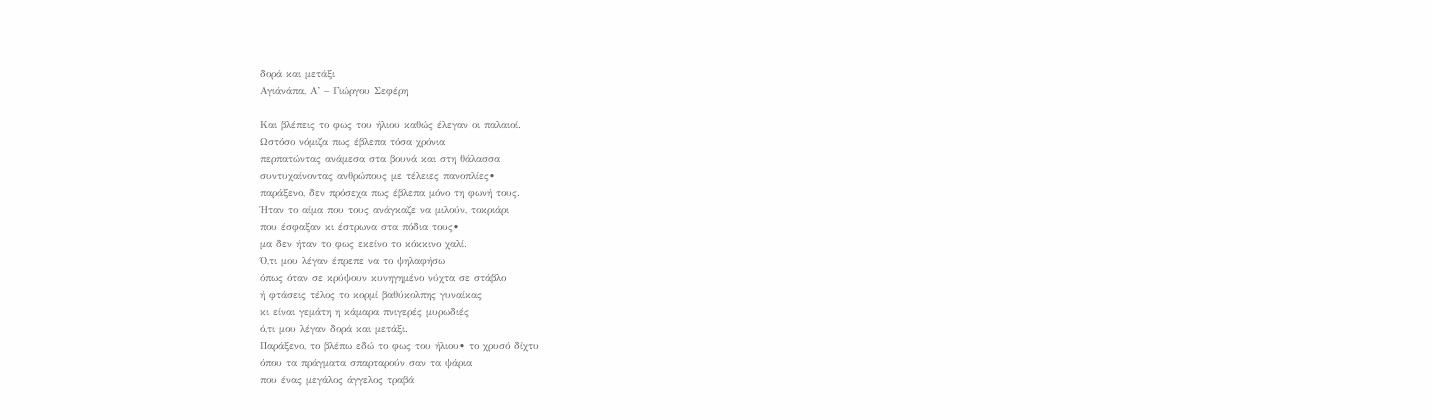δορά και μετάξι
Αγιάνάπα, Α’ – Γιώργου Σεφέρη

Και βλέπεις το φως του ήλιου καθώς έλεγαν οι παλαιοί.
Ωστόσο νόμιζα πως έβλεπα τόσα χρόνια
περπατώντας ανάμεσα στα βουνά και στη θάλασσα
συντυχαίνοντας ανθρώπους με τέλειες πανοπλίες•
παράξενο, δεν πρόσεχα πως έβλεπα μόνο τη φωνή τους.
Ήταν το αίμα που τους ανάγκαζε να μιλούν, τοκριάρι
που έσφαξαν κι έστρωνα στα πόδια τους•
μα δεν ήταν το φως εκείνο το κόκκινο χαλί.
Ό,τι μου λέγαν έπρεπε να το ψηλαφήσω
όπως όταν σε κρύψουν κυνηγημένο νύχτα σε στάβλο
ή φτάσεις τέλος το κορμί βαθύκολπης γυναίκας
κι είναι γεμάτη η κάμαρα πνιγερές μυρωδιές
ό,τι μου λέγαν δορά και μετάξι.
Παράξενο, το βλέπω εδώ το φως του ήλιου• το χρυσό δίχτυ
όπου τα πράγματα σπαρταρούν σαν τα ψάρια
που ένας μεγάλος άγγελος τραβά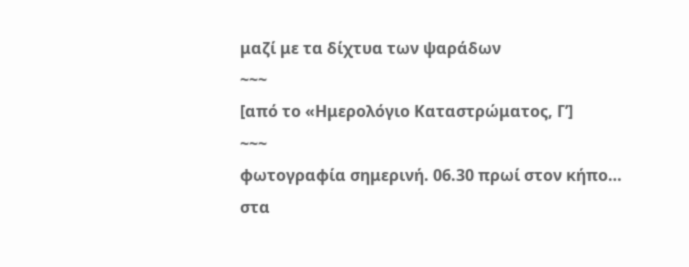μαζί με τα δίχτυα των ψαράδων
~~~
[από το «Ημερολόγιο Καταστρώματος, Γ’]
~~~
φωτογραφία σημερινή. 06.30 πρωί στον κήπο…
στα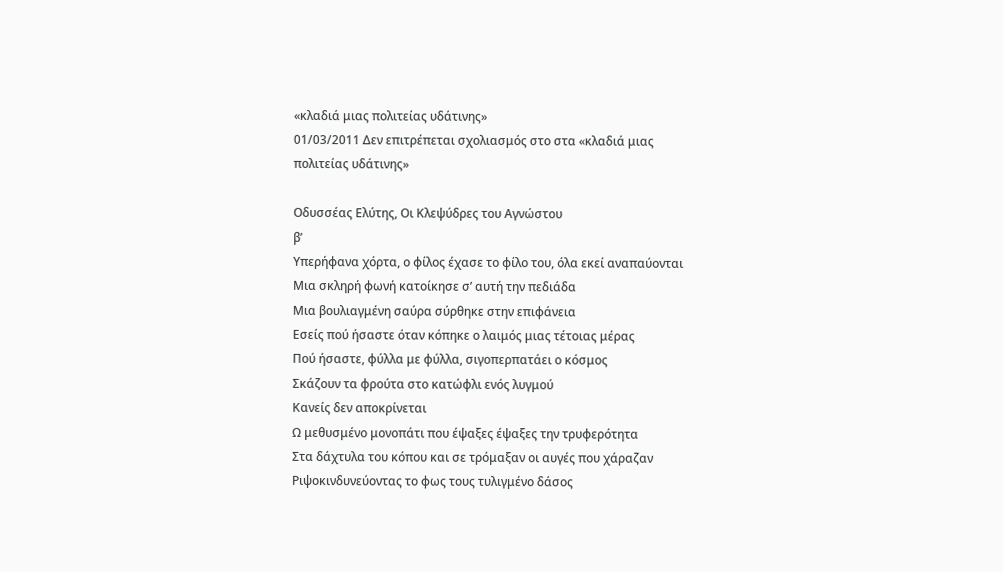«κλαδιά μιας πολιτείας υδάτινης»
01/03/2011 Δεν επιτρέπεται σχολιασμός στο στα «κλαδιά μιας πολιτείας υδάτινης»

Οδυσσέας Ελύτης, Οι Κλεψύδρες του Αγνώστου
β’
Υπερήφανα χόρτα, ο φίλος έχασε το φίλο του, όλα εκεί αναπαύονται
Μια σκληρή φωνή κατοίκησε σ’ αυτή την πεδιάδα
Μια βουλιαγμένη σαύρα σύρθηκε στην επιφάνεια
Εσείς πού ήσαστε όταν κόπηκε ο λαιμός μιας τέτοιας μέρας
Πού ήσαστε, φύλλα με φύλλα, σιγοπερπατάει ο κόσμος
Σκάζουν τα φρούτα στο κατώφλι ενός λυγμού
Κανείς δεν αποκρίνεται
Ω μεθυσμένο μονοπάτι που έψαξες έψαξες την τρυφερότητα
Στα δάχτυλα του κόπου και σε τρόμαξαν οι αυγές που χάραζαν
Ριψοκινδυνεύοντας το φως τους τυλιγμένο δάσος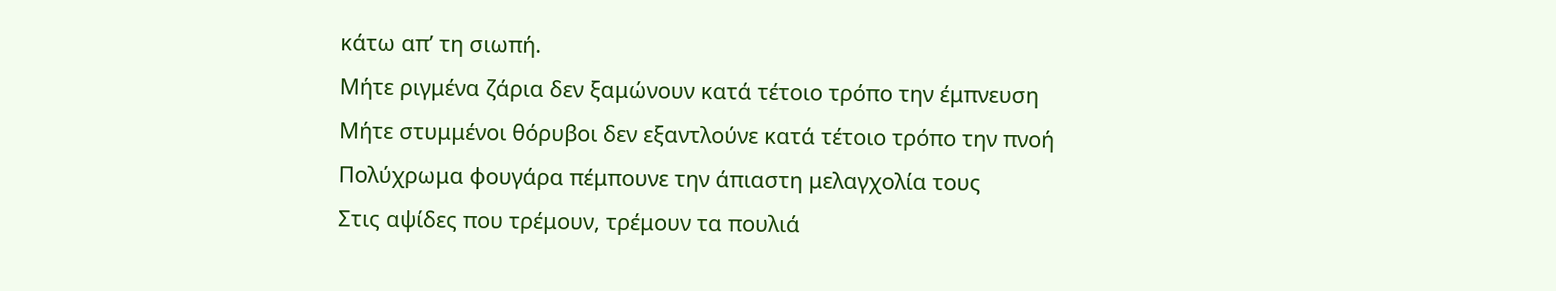κάτω απ’ τη σιωπή.
Μήτε ριγμένα ζάρια δεν ξαμώνουν κατά τέτοιο τρόπο την έμπνευση
Μήτε στυμμένοι θόρυβοι δεν εξαντλούνε κατά τέτοιο τρόπο την πνοή
Πολύχρωμα φουγάρα πέμπουνε την άπιαστη μελαγχολία τους
Στις αψίδες που τρέμουν, τρέμουν τα πουλιά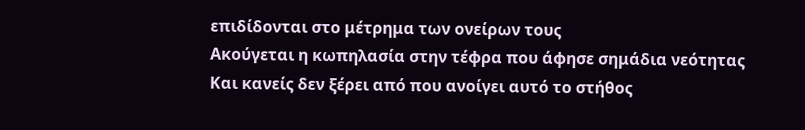επιδίδονται στο μέτρημα των ονείρων τους
Ακούγεται η κωπηλασία στην τέφρα που άφησε σημάδια νεότητας
Και κανείς δεν ξέρει από που ανοίγει αυτό το στήθος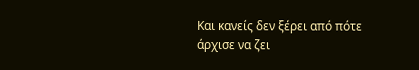Και κανείς δεν ξέρει από πότε άρχισε να ζει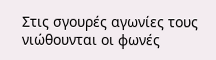Στις σγουρές αγωνίες τους νιώθουνται οι φωνές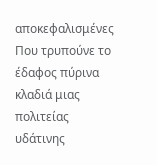αποκεφαλισμένες
Που τρυπούνε το έδαφος πύρινα κλαδιά μιας πολιτείας υδάτινης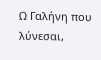Ω Γαλήνη που λύνεσαι,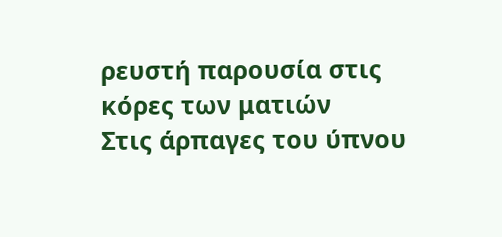ρευστή παρουσία στις κόρες των ματιών
Στις άρπαγες του ύπνου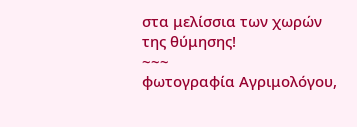στα μελίσσια των χωρών της θύμησης!
~~~
φωτογραφία Αγριμολόγου,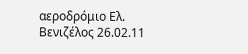αεροδρόμιο Ελ. Βενιζέλος 26.02.11